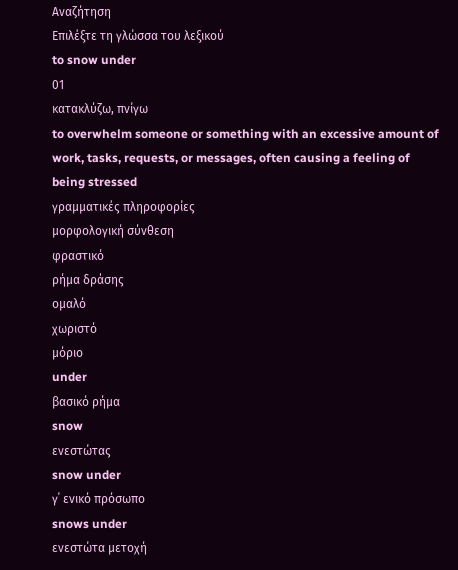Αναζήτηση
Επιλέξτε τη γλώσσα του λεξικού
to snow under
01
κατακλύζω, πνίγω
to overwhelm someone or something with an excessive amount of work, tasks, requests, or messages, often causing a feeling of being stressed
γραμματικές πληροφορίες
μορφολογική σύνθεση
φραστικό
ρήμα δράσης
ομαλό
χωριστό
μόριο
under
βασικό ρήμα
snow
ενεστώτας
snow under
γ΄ ενικό πρόσωπο
snows under
ενεστώτα μετοχή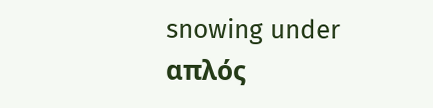snowing under
απλός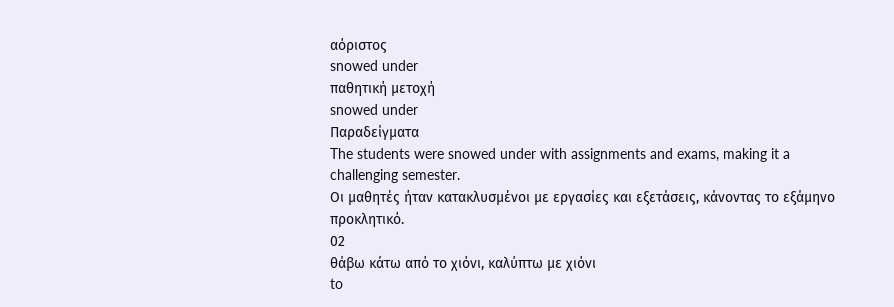αόριστος
snowed under
παθητική μετοχή
snowed under
Παραδείγματα
The students were snowed under with assignments and exams, making it a challenging semester.
Οι μαθητές ήταν κατακλυσμένοι με εργασίες και εξετάσεις, κάνοντας το εξάμηνο προκλητικό.
02
θάβω κάτω από το χιόνι, καλύπτω με χιόνι
to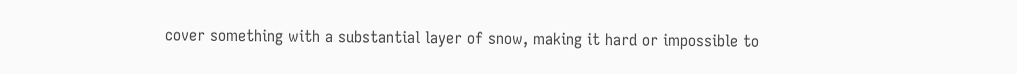cover something with a substantial layer of snow, making it hard or impossible to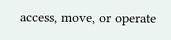access, move, or operate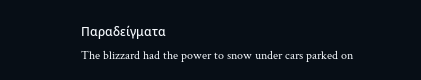Παραδείγματα
The blizzard had the power to snow under cars parked on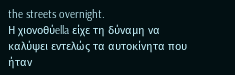the streets overnight.
Η χιονοθύella είχε τη δύναμη να καλύψει εντελώς τα αυτοκίνητα που ήταν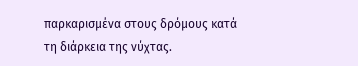παρκαρισμένα στους δρόμους κατά τη διάρκεια της νύχτας.